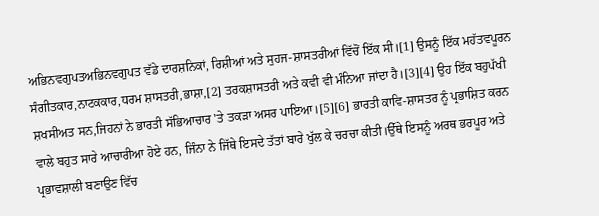ਅਭਿਨਵਗੁਪਤਅਭਿਨਵਗੁਪਤ ਵੱਡੇ ਦਾਰਸ਼ਨਿਕਾਂ, ਰਿਸ਼ੀਆਂ ਅਤੇ ਸੁਹਜ-ਸ਼ਾਸਤਰੀਆਂ ਵਿੱਚੋਂ ਇੱਕ ਸੀ।[1] ਉਸਨੂੰ ਇੱਕ ਮਹੱਤਵਪੂਰਨ ਸੰਗੀਤਕਾਰ,ਨਾਟਕਕਾਰ,ਧਰਮ ਸ਼ਾਸਤਰੀ,ਭਾਸ਼ਾ,[2] ਤਰਕਸ਼ਾਸਤਰੀ ਅਤੇ ਕਵੀ ਵੀ ਮੰਨਿਆ ਜਾਂਦਾ ਹੈ।[3][4] ਉਹ ਇੱਕ ਬਹੁਪੱਖੀ ਸ਼ਖਸੀਅਤ ਸਨ,ਜਿਹਨਾਂ ਨੇ ਭਾਰਤੀ ਸੱਭਿਆਚਾਰ 'ਤੇ ਤਕੜਾ ਅਸਰ ਪਾਇਆ।[5][6] ਭਾਰਤੀ ਕਾਵਿ-ਸ਼ਾਸਤਰ ਨੂੰ ਪ੍ਰਭਾਸ਼ਿਤ ਕਰਨ ਵਾਲੇ ਬਹੁਤ ਸਾਰੇ ਆਚਾਰੀਆ ਹੋਏ ਹਨ, ਜਿੰਨਾ ਨੇ ਜਿੱਥੇ ਇਸਦੇ ਤੱਤਾਂ ਬਾਰੇ ਖੁੱਲ ਕੇ ਚਰਚਾ ਕੀਤੀ।ਉੱਥੇ ਇਸਨੂੰ ਅਰਥ ਭਰਪੂਰ ਅਤੇ ਪ੍ਰਭਾਵਸ਼ਾਲੀ ਬਣਾਉਣ ਵਿੱਚ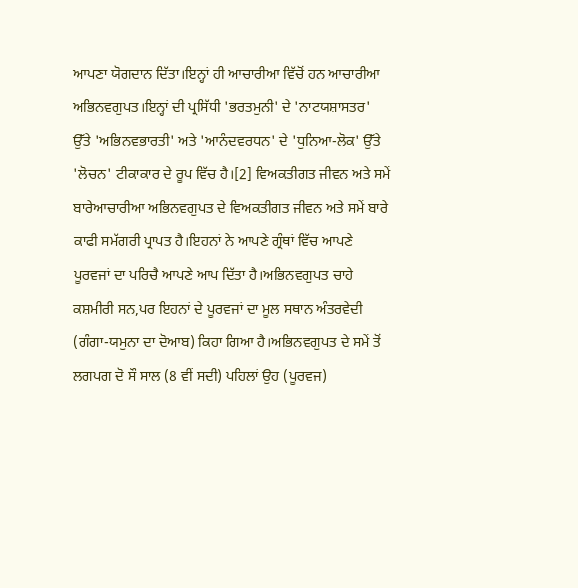ਆਪਣਾ ਯੋਗਦਾਨ ਦਿੱਤਾ।ਇਨ੍ਹਾਂ ਹੀ ਆਚਾਰੀਆ ਵਿੱਚੋਂ ਹਨ ਆਚਾਰੀਆ ਅਭਿਨਵਗੁਪਤ।ਇਨ੍ਹਾਂ ਦੀ ਪ੍ਰਸਿੱਧੀ 'ਭਰਤਮੁਨੀ' ਦੇ 'ਨਾਟਯਸ਼ਾਸਤਰ' ਉੱਤੇ 'ਅਭਿਨਵਭਾਰਤੀ' ਅਤੇ 'ਆਨੰਦਵਰਧਨ' ਦੇ 'ਧੁਨਿਆ-ਲੋਕ' ਉੱਤੇ 'ਲੋਚਨ' ਟੀਕਾਕਾਰ ਦੇ ਰੂਪ ਵਿੱਚ ਹੈ।[2] ਵਿਅਕਤੀਗਤ ਜੀਵਨ ਅਤੇ ਸਮੇਂ ਬਾਰੇਆਚਾਰੀਆ ਅਭਿਨਵਗੁਪਤ ਦੇ ਵਿਅਕਤੀਗਤ ਜੀਵਨ ਅਤੇ ਸਮੇਂ ਬਾਰੇ ਕਾਫੀ ਸਮੱਗਰੀ ਪ੍ਰਾਪਤ ਹੈ।ਇਹਨਾਂ ਨੇ ਆਪਣੇ ਗ੍ਰੰਥਾਂ ਵਿੱਚ ਆਪਣੇ ਪੂਰਵਜਾਂ ਦਾ ਪਰਿਚੈ ਆਪਣੇ ਆਪ ਦਿੱਤਾ ਹੈ।ਅਭਿਨਵਗੁਪਤ ਚਾਹੇ ਕਸ਼ਮੀਰੀ ਸਨ,ਪਰ ਇਹਨਾਂ ਦੇ ਪੂਰਵਜਾਂ ਦਾ ਮੂਲ ਸਥਾਨ ਅੰਤਰਵੇਦੀ (ਗੰਗਾ-ਯਮੁਨਾ ਦਾ ਦੋਆਬ) ਕਿਹਾ ਗਿਆ ਹੈ।ਅਭਿਨਵਗੁਪਤ ਦੇ ਸਮੇਂ ਤੋਂ ਲਗਪਗ ਦੋ ਸੌ ਸਾਲ (8 ਵੀਂ ਸਦੀ) ਪਹਿਲਾਂ ਉਹ (ਪੂਰਵਜ)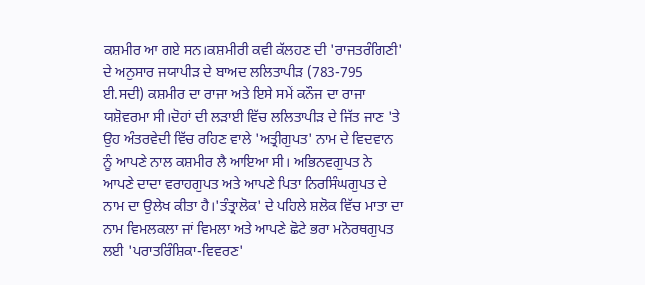ਕਸ਼ਮੀਰ ਆ ਗਏ ਸਨ।ਕਸ਼ਮੀਰੀ ਕਵੀ ਕੱਲਹਣ ਦੀ 'ਰਾਜਤਰੰਗਿਣੀ' ਦੇ ਅਨੁਸਾਰ ਜਯਾਪੀੜ ਦੇ ਬਾਅਦ ਲਲਿਤਾਪੀੜ (783-795 ਈ.ਸਦੀ) ਕਸ਼ਮੀਰ ਦਾ ਰਾਜਾ ਅਤੇ ਇਸੇ ਸਮੇਂ ਕਨੌਜ ਦਾ ਰਾਜਾ ਯਸ਼ੋਵਰਮਾ ਸੀ।ਦੋਹਾਂ ਦੀ ਲੜਾਈ ਵਿੱਚ ਲਲਿਤਾਪੀੜ ਦੇ ਜਿੱਤ ਜਾਣ 'ਤੇ ਉਹ ਅੰਤਰਵੇਦੀ ਵਿੱਚ ਰਹਿਣ ਵਾਲੇ 'ਅਤ੍ਰੀਗੁਪਤ' ਨਾਮ ਦੇ ਵਿਦਵਾਨ ਨੂੰ ਆਪਣੇ ਨਾਲ ਕਸ਼ਮੀਰ ਲੈ ਆਇਆ ਸੀ। ਅਭਿਨਵਗੁਪਤ ਨੇ ਆਪਣੇ ਦਾਦਾ ਵਰਾਹਗੁਪਤ ਅਤੇ ਆਪਣੇ ਪਿਤਾ ਨਿਰਸਿੰਘਗੁਪਤ ਦੇ ਨਾਮ ਦਾ ਉਲੇਖ ਕੀਤਾ ਹੈ।'ਤੰਤ੍ਰਾਲੋਕ' ਦੇ ਪਹਿਲੇ ਸ਼ਲੋਕ ਵਿੱਚ ਮਾਤਾ ਦਾ ਨਾਮ ਵਿਮਲਕਲਾ ਜਾਂ ਵਿਮਲਾ ਅਤੇ ਆਪਣੇ ਛੋਟੇ ਭਰਾ ਮਨੋਰਥਗੁਪਤ ਲਈ 'ਪਰਾਤਰਿੰਸ਼ਿਕਾ-ਵਿਵਰਣ'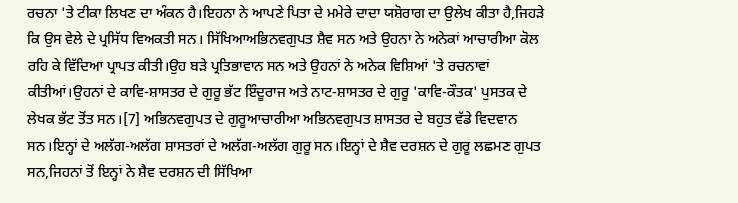ਰਚਨਾ 'ਤੇ ਟੀਕਾ ਲਿਖਣ ਦਾ ਅੰਕਨ ਹੈ।ਇਹਨਾ ਨੇ ਆਪਣੇ ਪਿਤਾ ਦੇ ਮਮੇਰੇ ਦਾਦਾ ਯਸ਼ੋਰਾਗ ਦਾ ਉਲੇਖ ਕੀਤਾ ਹੈ,ਜਿਹੜੇ ਕਿ ਉਸ ਵੇਲੇ ਦੇ ਪ੍ਰਸਿੱਧ ਵਿਅਕਤੀ ਸਨ। ਸਿੱਖਿਆਅਭਿਨਵਗੁਪਤ ਸ਼ੈਵ ਸਨ ਅਤੇ ਉਹਨਾ ਨੇ ਅਨੇਕਾਂ ਆਚਾਰੀਆ ਕੋਲ ਰਹਿ ਕੇ ਵਿੱਦਿਆ ਪ੍ਰਾਪਤ ਕੀਤੀ।ਉਹ ਬੜੇ ਪ੍ਰਤਿਭਾਵਾਨ ਸਨ ਅਤੇ ਉਹਨਾਂ ਨੇ ਅਨੇਕ ਵਿਸ਼ਿਆਂ 'ਤੇ ਰਚਨਾਵਾਂ ਕੀਤੀਆਂ।ਉਹਨਾਂ ਦੇ ਕਾਵਿ-ਸ਼ਾਸਤਰ ਦੇ ਗੁਰੂ ਭੱਟ ਇੰਦੂਰਾਜ ਅਤੇ ਨਾਟ-ਸ਼ਾਸਤਰ ਦੇ ਗੁਰੂ 'ਕਾਵਿ-ਕੌਤਕ' ਪੁਸਤਕ ਦੇ ਲੇਖਕ ਭੱਟ ਤੋਂਤ ਸਨ।[7] ਅਭਿਨਵਗੁਪਤ ਦੇ ਗੁਰੂਆਚਾਰੀਆ ਅਭਿਨਵਗੁਪਤ ਸ਼ਾਸਤਰ ਦੇ ਬਹੁਤ ਵੱਡੇ ਵਿਦਵਾਨ ਸਨ।ਇਨ੍ਹਾਂ ਦੇ ਅਲੱਗ-ਅਲੱਗ ਸ਼ਾਸਤਰਾਂ ਦੇ ਅਲੱਗ-ਅਲੱਗ ਗੁਰੂ ਸਨ।ਇਨ੍ਹਾਂ ਦੇ ਸ਼ੈਵ ਦਰਸ਼ਨ ਦੇ ਗੁਰੂ ਲਛਮਣ ਗੁਪਤ ਸਨ,ਜਿਹਨਾਂ ਤੋਂ ਇਨ੍ਹਾਂ ਨੇ ਸ਼ੈਵ ਦਰਸ਼ਨ ਦੀ ਸਿੱਖਿਆ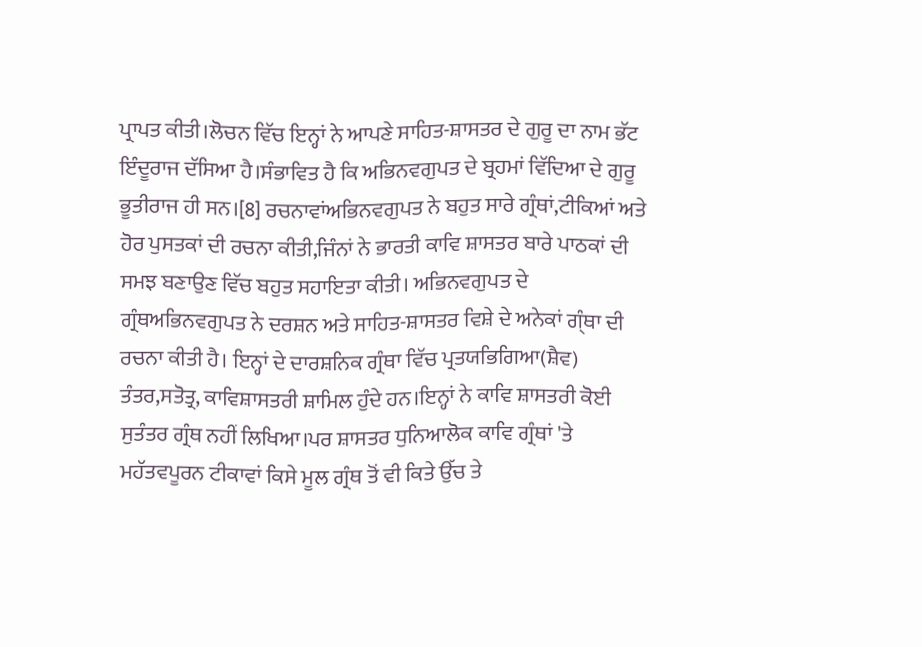ਪ੍ਰਾਪਤ ਕੀਤੀ।ਲੋਚਨ ਵਿੱਚ ਇਨ੍ਹਾਂ ਨੇ ਆਪਣੇ ਸਾਹਿਤ-ਸ਼ਾਸਤਰ ਦੇ ਗੁਰੂ ਦਾ ਨਾਮ ਭੱਟ ਇੰਦੂਰਾਜ ਦੱਸਿਆ ਹੈ।ਸੰਭਾਵਿਤ ਹੈ ਕਿ ਅਭਿਨਵਗੁਪਤ ਦੇ ਬ੍ਰਹਮਾਂ ਵਿੱਦਿਆ ਦੇ ਗੁਰੂ ਭੂਤੀਰਾਜ ਹੀ ਸਨ।[8] ਰਚਨਾਵਾਂਅਭਿਨਵਗੁਪਤ ਨੇ ਬਹੁਤ ਸਾਰੇ ਗ੍ਰੰਥਾਂ,ਟੀਕਿਆਂ ਅਤੇ ਹੋਰ ਪੁਸਤਕਾਂ ਦੀ ਰਚਨਾ ਕੀਤੀ,ਜਿੰਨਾਂ ਨੇ ਭਾਰਤੀ ਕਾਵਿ ਸ਼ਾਸਤਰ ਬਾਰੇ ਪਾਠਕਾਂ ਦੀ ਸਮਝ ਬਣਾਉਣ ਵਿੱਚ ਬਹੁਤ ਸਹਾਇਤਾ ਕੀਤੀ। ਅਭਿਨਵਗੁਪਤ ਦੇ ਗ੍ਰੰਥਅਭਿਨਵਗੁਪਤ ਨੇ ਦਰਸ਼ਨ ਅਤੇ ਸਾਹਿਤ-ਸ਼ਾਸਤਰ ਵਿਸ਼ੇ ਦੇ ਅਨੇਕਾਂ ਗ੍ੰਥਾ ਦੀ ਰਚਨਾ ਕੀਤੀ ਹੈ। ਇਨ੍ਹਾਂ ਦੇ ਦਾਰਸ਼ਨਿਕ ਗ੍ਰੰਥਾ ਵਿੱਚ ਪ੍ਰਤਯਭਿਗਿਆ(ਸ਼ੈਵ) ਤੰਤਰ,ਸਤੋਤ੍ਰ, ਕਾਵਿਸ਼ਾਸਤਰੀ ਸ਼ਾਮਿਲ ਹੁੰਦੇ ਹਨ।ਇਨ੍ਹਾਂ ਨੇ ਕਾਵਿ ਸ਼ਾਸਤਰੀ ਕੋਈ ਸੁਤੰਤਰ ਗ੍ਰੰਥ ਨਹੀਂ ਲਿਖਿਆ।ਪਰ ਸ਼ਾਸਤਰ ਧੁਨਿਆਲੋਕ ਕਾਵਿ ਗ੍ਰੰਥਾਂ 'ਤੇ ਮਹੱਤਵਪੂਰਨ ਟੀਕਾਵਾਂ ਕਿਸੇ ਮੂਲ ਗ੍ਰੰਥ ਤੋਂ ਵੀ ਕਿਤੇ ਉੱਚ ਤੇ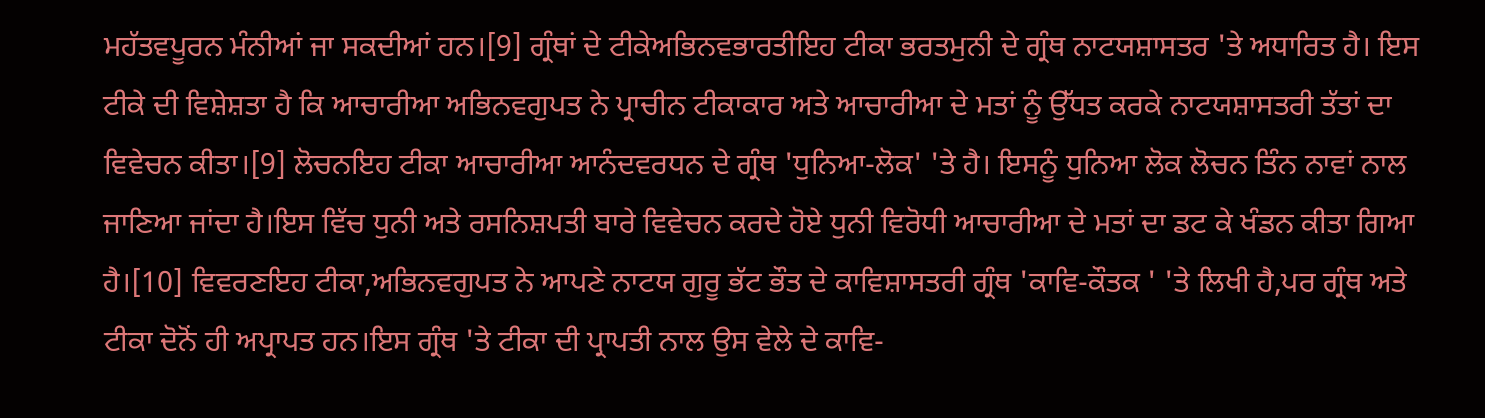ਮਹੱਤਵਪੂਰਨ ਮੰਨੀਆਂ ਜਾ ਸਕਦੀਆਂ ਹਨ।[9] ਗ੍ਰੰਥਾਂ ਦੇ ਟੀਕੇਅਭਿਨਵਭਾਰਤੀਇਹ ਟੀਕਾ ਭਰਤਮੁਨੀ ਦੇ ਗ੍ਰੰਥ ਨਾਟਯਸ਼ਾਸਤਰ 'ਤੇ ਅਧਾਰਿਤ ਹੈ। ਇਸ ਟੀਕੇ ਦੀ ਵਿਸ਼ੇਸ਼ਤਾ ਹੈ ਕਿ ਆਚਾਰੀਆ ਅਭਿਨਵਗੁਪਤ ਨੇ ਪ੍ਰਾਚੀਨ ਟੀਕਾਕਾਰ ਅਤੇ ਆਚਾਰੀਆ ਦੇ ਮਤਾਂ ਨੂੰ ਉੱਧਤ ਕਰਕੇ ਨਾਟਯਸ਼ਾਸਤਰੀ ਤੱਤਾਂ ਦਾ ਵਿਵੇਚਨ ਕੀਤਾ।[9] ਲੋਚਨਇਹ ਟੀਕਾ ਆਚਾਰੀਆ ਆਨੰਦਵਰਧਨ ਦੇ ਗ੍ਰੰਥ 'ਧੁਨਿਆ-ਲੋਕ' 'ਤੇ ਹੈ। ਇਸਨੂੰ ਧੁਨਿਆ ਲੋਕ ਲੋਚਨ ਤਿੰਨ ਨਾਵਾਂ ਨਾਲ ਜਾਣਿਆ ਜਾਂਦਾ ਹੈ।ਇਸ ਵਿੱਚ ਧੁਨੀ ਅਤੇ ਰਸਨਿਸ਼ਪਤੀ ਬਾਰੇ ਵਿਵੇਚਨ ਕਰਦੇ ਹੋਏ ਧੁਨੀ ਵਿਰੋਧੀ ਆਚਾਰੀਆ ਦੇ ਮਤਾਂ ਦਾ ਡਟ ਕੇ ਖੰਡਨ ਕੀਤਾ ਗਿਆ ਹੈ।[10] ਵਿਵਰਣਇਹ ਟੀਕਾ,ਅਭਿਨਵਗੁਪਤ ਨੇ ਆਪਣੇ ਨਾਟਯ ਗੁਰੂ ਭੱਟ ਭੌਤ ਦੇ ਕਾਵਿਸ਼ਾਸਤਰੀ ਗ੍ਰੰਥ 'ਕਾਵਿ-ਕੌਤਕ ' 'ਤੇ ਲਿਖੀ ਹੈ,ਪਰ ਗ੍ਰੰਥ ਅਤੇ ਟੀਕਾ ਦੋਨੋਂ ਹੀ ਅਪ੍ਰਾਪਤ ਹਨ।ਇਸ ਗ੍ਰੰਥ 'ਤੇ ਟੀਕਾ ਦੀ ਪ੍ਰਾਪਤੀ ਨਾਲ ਉਸ ਵੇਲੇ ਦੇ ਕਾਵਿ-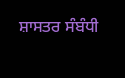ਸ਼ਾਸਤਰ ਸੰਬੰਧੀ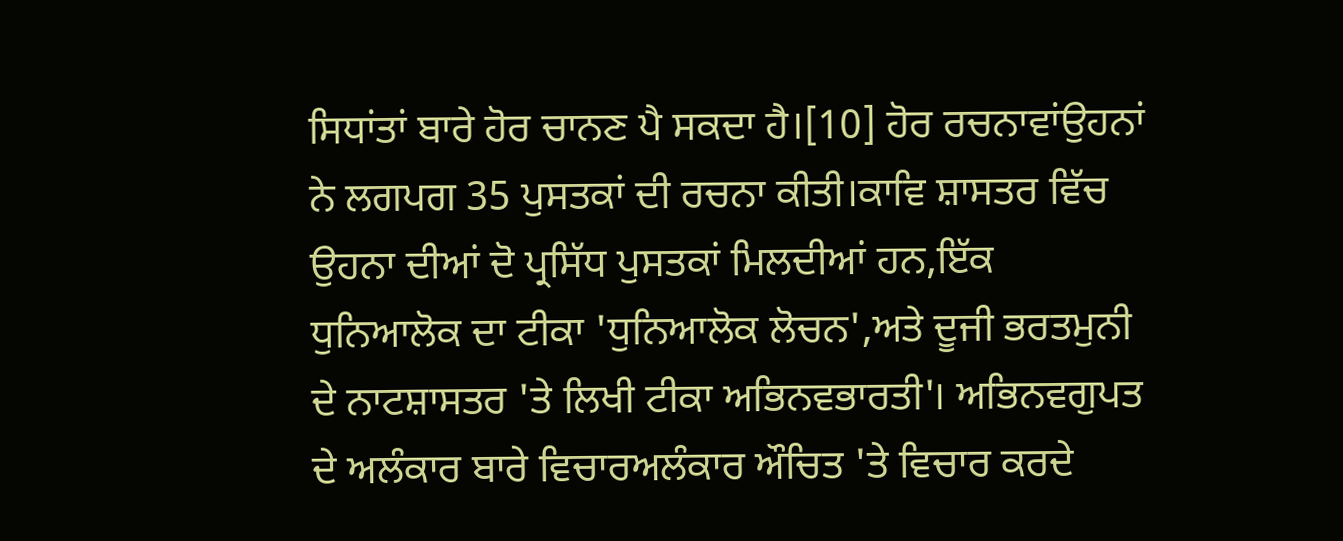ਸਿਧਾਂਤਾਂ ਬਾਰੇ ਹੋਰ ਚਾਨਣ ਪੈ ਸਕਦਾ ਹੈ।[10] ਹੋਰ ਰਚਨਾਵਾਂਉਹਨਾਂ ਨੇ ਲਗਪਗ 35 ਪੁਸਤਕਾਂ ਦੀ ਰਚਨਾ ਕੀਤੀ।ਕਾਵਿ ਸ਼ਾਸਤਰ ਵਿੱਚ ਉਹਨਾ ਦੀਆਂ ਦੋ ਪ੍ਰਸਿੱਧ ਪੁਸਤਕਾਂ ਮਿਲਦੀਆਂ ਹਨ,ਇੱਕ ਧੁਨਿਆਲੋਕ ਦਾ ਟੀਕਾ 'ਧੁਨਿਆਲੋਕ ਲੋਚਨ',ਅਤੇ ਦੂਜੀ ਭਰਤਮੁਨੀ ਦੇ ਨਾਟਸ਼ਾਸਤਰ 'ਤੇ ਲਿਖੀ ਟੀਕਾ ਅਭਿਨਵਭਾਰਤੀ'। ਅਭਿਨਵਗੁਪਤ ਦੇ ਅਲੰਕਾਰ ਬਾਰੇ ਵਿਚਾਰਅਲੰਕਾਰ ਔਚਿਤ 'ਤੇ ਵਿਚਾਰ ਕਰਦੇ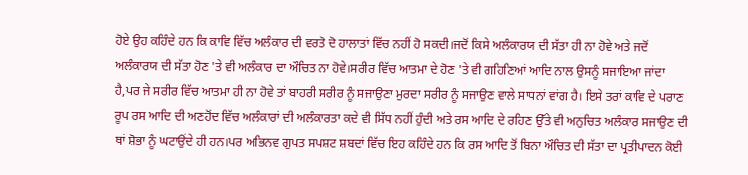ਹੋਏ ਉਹ ਕਹਿੰਦੇ ਹਨ ਕਿ ਕਾਵਿ ਵਿੱਚ ਅਲੰਕਾਰ ਦੀ ਵਰਤੋ ਦੋ ਹਾਲਾਤਾਂ ਵਿੱਚ ਨਹੀਂ ਹੋ ਸਕਦੀ।ਜਦੋਂ ਕਿਸੇ ਅਲੰਕਾਰਯ ਦੀ ਸੱਤਾ ਹੀ ਨਾ ਹੋਵੇ ਅਤੇ ਜਦੋਂ ਅਲੰਕਾਰਯ ਦੀ ਸੱਤਾ ਹੋਣ 'ਤੇ ਵੀ ਅਲੰਕਾਰ ਦਾ ਔਚਿਤ ਨਾ ਹੋਵੇ।ਸਰੀਰ ਵਿੱਚ ਆਤਮਾ ਦੇ ਹੋਣ 'ਤੇ ਵੀ ਗਹਿਣਿਆਂ ਆਦਿ ਨਾਲ ਉਸਨੂੰ ਸਜਾਇਆ ਜਾਂਦਾ ਹੈ,ਪਰ ਜੇ ਸਰੀਰ ਵਿੱਚ ਆਤਮਾ ਹੀ ਨਾ ਹੋਵੇ ਤਾਂ ਬਾਹਰੀ ਸਰੀਰ ਨੂੰ ਸਜਾਉਣਾ ਮੁਰਦਾ ਸਰੀਰ ਨੂੰ ਸਜਾਉਣ ਵਾਲੇ ਸਾਧਨਾਂ ਵਾਂਗ ਹੈ। ਇਸੇ ਤਰਾਂ ਕਾਵਿ ਦੇ ਪਰਾਣ ਰੂਪ ਰਸ ਆਦਿ ਦੀ ਅਣਹੋਂਦ ਵਿੱਚ ਅਲੰਕਾਰਾਂ ਦੀ ਅਲੰਕਾਰਤਾ ਕਦੇ ਵੀ ਸਿੱਧ ਨਹੀਂ ਹੁੰਦੀ ਅਤੇ ਰਸ ਆਦਿ ਦੇ ਰਹਿਣ ਉੱਤੇ ਵੀ ਅਨੁਚਿਤ ਅਲੰਕਾਰ ਸਜਾਉਣ ਦੀ ਥਾਂ ਸ਼ੋਭਾ ਨੂੰ ਘਟਾਉਂਦੇ ਹੀ ਹਨ।ਪਰ ਅਭਿਨਵ ਗੁਪਤ ਸਪਸ਼ਟ ਸ਼ਬਦਾਂ ਵਿੱਚ ਇਹ ਕਹਿੰਦੇ ਹਨ ਕਿ ਰਸ ਆਦਿ ਤੋਂ ਬਿਨਾ ਔਚਿਤ ਦੀ ਸੱਤਾ ਦਾ ਪ੍ਰਤੀਪਾਦਨ ਕੋਈ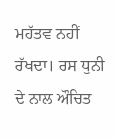ਮਹੱਤਵ ਨਹੀਂ ਰੱਖਦਾ। ਰਸ ਧੁਨੀ ਦੇ ਨਾਲ ਔਚਿਤ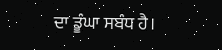ਦਾ ਡੂੰਘਾ ਸਬੰਧ ਹੈ।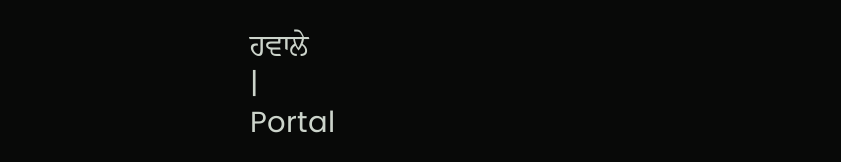ਹਵਾਲੇ
|
Portal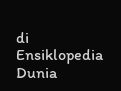di Ensiklopedia Dunia